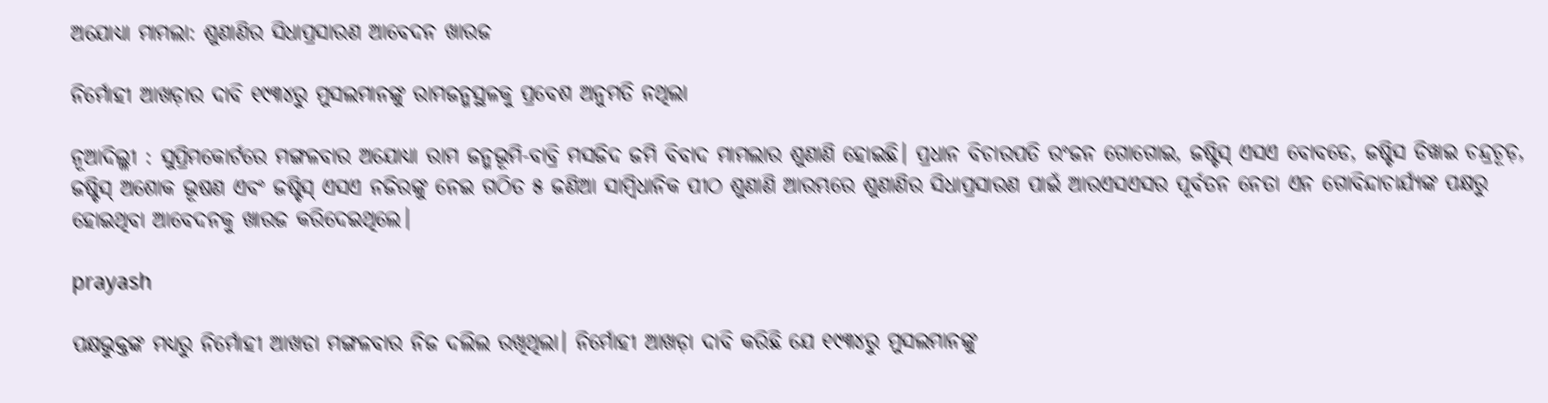ଅଯୋଧ୍ୟା ମାମଲା: ଶୁଣାଣିର ସିଧାପ୍ରସାରଣ ଆବେଦନ ଖାରଜ

ନିର୍ମୋହୀ ଆଖଡ଼ାର ଦାବି ୧୯୩୪ରୁ ମୁସଲମାନଙ୍କୁ ରାମଜନ୍ମସ୍ଥଳକୁ ପ୍ରବେଶ ଅନୁମତି ନଥିଲା

ନୂଆଦିଲ୍ଳୀ : ସୁପ୍ରିମକୋର୍ଟରେ ମଙ୍ଗଳବାର ଅଯୋଧ୍ୟା ରାମ ଜନ୍ମଭୂମି-ବାବ୍ରି ମସଜିଦ ଜମି ବିବାଦ ମାମଲାର ଶୁଣାଣି ହୋଇଛି। ପ୍ରଧାନ ବିଚାରପତି ରଂଜନ ଗୋଗୋଇ, ଜଷ୍ଟିସ୍‍ ଏସଏ ବୋବଡେ, ଜଷ୍ଟିସ ଡିୱାଇ ଚନ୍ଦ୍ରଚୂଡ଼, ଜଷ୍ଟିସ୍‍ ଅଶୋକ ଭୂଷଣ ଏବଂ ଜଷ୍ଟିସ୍‍ ଏସଏ ନଜିରଙ୍କୁ ନେଇ ଗଠିତ ୫ ଜଣିଆ ସାମ୍ବିଧାନିକ ପୀଠ ଶୁଣାଣି ଆରମ୍ଭରେ ଶୁଣାଣିର ସିଧାପ୍ରସାରଣ ପାଇଁ ଆରଏସଏସର ପୂର୍ବତନ ନେତା ଏନ ଗୋବିନ୍ଦାଚାର୍ଯ୍ୟଙ୍କ ପକ୍ଷରୁ ହୋଇଥିବା ଆବେଦନକୁ ଖାରଜ କରିଦେଇଥିଲେ।

prayash

ପକ୍ଷଭୁକ୍ତଙ୍କ ମଧ୍ୟରୁ ନିର୍ମୋହୀ ଆଖଡା ମଙ୍ଗଳବାର ନିଜ ଦଲିଲ ରଖିଥିଲା। ନିର୍ମୋହୀ ଆଖଡ଼ା ଦାବି କରିଛି ଯେ ୧୯୩୪ରୁ ମୁସଲମାନଙ୍କୁ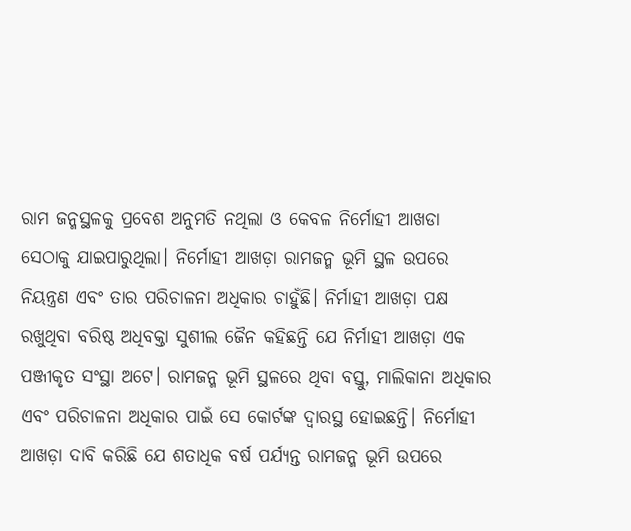ରାମ ଜନ୍ମସ୍ଥଳକୁ ପ୍ରବେଶ ଅନୁମତି ନଥିଲା ଓ କେବଳ ନିର୍ମୋହୀ ଆଖଡା ସେଠାକୁ ଯାଇପାରୁଥିଲା। ନିର୍ମୋହୀ ଆଖଡ଼ା ରାମଜନ୍ମ ଭୂମି ସ୍ଥଳ ଉପରେ ନିୟନ୍ତ୍ରଣ ଏବଂ ତାର ପରିଚାଳନା ଅଧିକାର ଚାହୁଁଛି। ନିର୍ମାହୀ ଆଖଡ଼ା ପକ୍ଷ ରଖୁଥିବା ବରିଷ୍ଠ ଅଧିବକ୍ତା ସୁଶୀଲ ଜୈନ କହିଛନ୍ତି ଯେ ନିର୍ମାହୀ ଆଖଡ଼ା ଏକ ପଞ୍ଜୀକୃତ ସଂସ୍ଥା ଅଟେ। ରାମଜନ୍ମ ଭୂମି ସ୍ଥଳରେ ଥିବା ବସ୍ତୁ, ମାଲିକାନା ଅଧିକାର ଏବଂ ପରିଚାଳନା ଅଧିକାର ପାଇଁ ସେ କୋର୍ଟଙ୍କ ଦ୍ୱାରସ୍ଥ ହୋଇଛନ୍ତି। ନିର୍ମୋହୀ ଆଖଡ଼ା ଦାବି କରିଛି ଯେ ଶତାଧିକ ବର୍ଷ ପର୍ଯ୍ୟନ୍ତ ରାମଜନ୍ମ ଭୂମି ଉପରେ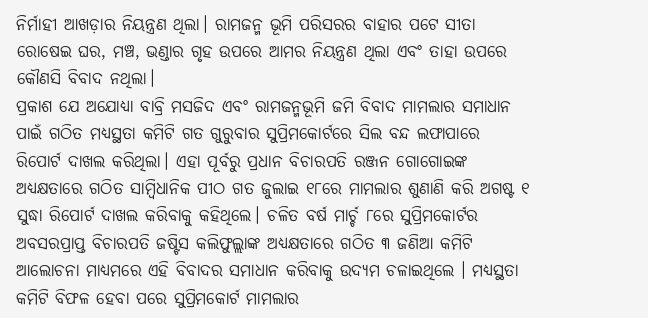ନିର୍ମାହୀ ଆଖଡ଼ାର ନିୟନ୍ତ୍ରଣ ଥିଲା। ରାମଜନ୍ମ ଭୂମି ପରିସରର ବାହାର ପଟେ ସୀତା ରୋଷେଇ ଘର, ମଞ୍ଚ, ଭଣ୍ଡାର ଗୃହ ଉପରେ ଆମର ନିୟନ୍ତ୍ରଣ ଥିଲା ଏବଂ ତାହା ଉପରେ କୌଣସି ବିବାଦ ନଥିଲା।
ପ୍ରକାଶ ଯେ ଅଯୋଧ୍ୟା ବାବ୍ରି ମସଜିଦ ଏବଂ ରାମଜନ୍ମଭୂମି ଜମି ବିବାଦ ମାମଲାର ସମାଧାନ ପାଇଁ ଗଠିତ ମଧ୍ୟସ୍ଥତା କମିଟି ଗତ ଗୁରୁବାର ସୁପ୍ରିମକୋର୍ଟରେ ସିଲ ବନ୍ଦ ଲଫାପାରେ ରିପୋର୍ଟ ଦାଖଲ କରିଥିଲା। ଏହା ପୂର୍ବରୁ ପ୍ରଧାନ ବିଚାରପତି ରଞ୍ଜନ ଗୋଗୋଇଙ୍କ ଅଧ୍ୟକ୍ଷତାରେ ଗଠିତ ସାମ୍ବିଧାନିକ ପୀଠ ଗତ ଜୁଲାଇ ୧୮ରେ ମାମଲାର ଶୁଣାଣି କରି ଅଗଷ୍ଟ ୧ ସୁଦ୍ଧା ରିପୋର୍ଟ ଦାଖଲ କରିବାକୁ କହିଥିଲେ। ଚଳିତ ବର୍ଷ ମାର୍ଚ୍ଚ ୮ରେ ସୁପ୍ରିମକୋର୍ଟର ଅବସରପ୍ରାପ୍ତ ବିଚାରପତି ଜଷ୍ଟିସ କଲିଫୁଲ୍ଲାଙ୍କ ଅଧ୍ୟକ୍ଷତାରେ ଗଠିତ ୩ ଜଣିଆ କମିଟି ଆଲୋଚନା ମାଧ୍ୟମରେ ଏହି ବିବାଦର ସମାଧାନ କରିବାକୁ ଉଦ୍ୟମ ଚଳାଇଥିଲେ । ମଧ୍ୟସ୍ଥତା କମିଟି ବିଫଳ ହେବା ପରେ ସୁପ୍ରିମକୋର୍ଟ ମାମଲାର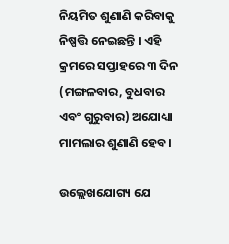ନିୟମିତ ଶୁଣାଣି କରିବାକୁ ନିଷ୍ପତ୍ତି ନେଇଛନ୍ତି । ଏହି କ୍ରମରେ ସପ୍ତାହରେ ୩ ଦିନ (ମଙ୍ଗଳବାର, ବୁଧବାର ଏବଂ ଗୁରୁବାର) ଅଯୋଧ୍ୟା ମାମଲାର ଶୁଣାଣି ହେବ।

ଉଲ୍ଲେଖଯୋଗ୍ୟ ଯେ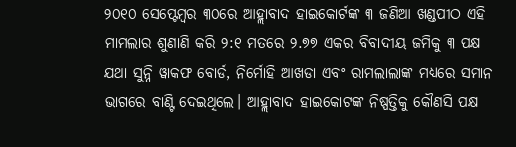୨୦୧୦ ସେପ୍ଟେମ୍ବର ୩୦ରେ ଆହ୍ଲାବାଦ ହାଇକୋର୍ଟଙ୍କ ୩ ଜଣିଆ ଖଣ୍ଡପୀଠ ଏହି ମାମଲାର ଶୁଣାଣି କରି ୨:୧ ମତରେ ୨.୭୭ ଏକର ବିବାଦୀୟ ଜମିକୁ ୩ ପକ୍ଷ ଯଥା ସୁନ୍ନି ୱାକଫ ବୋର୍ଡ, ନିର୍ମୋହି ଆଖଡା ଏବଂ ରାମଲାଲାଙ୍କ ମଧ୍ୟରେ ସମାନ ଭାଗରେ ବାଣ୍ଟି ଦେଇଥିଲେ। ଆହ୍ଲାବାଦ ହାଇକୋଟଙ୍କ ନିଷ୍ପତ୍ତିକୁ କୌଣସି ପକ୍ଷ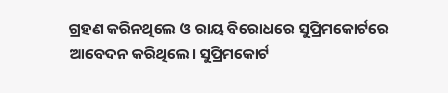ଗ୍ରହଣ କରିନଥିଲେ ଓ ରାୟ ବିରୋଧରେ ସୁପ୍ରିମକୋର୍ଟରେ ଆବେଦନ କରିଥିଲେ। ସୁପ୍ରିମକୋର୍ଟ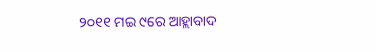୨୦୧୧ ମଇ ୯ରେ ଆହ୍ଲାବାଦ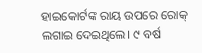ହାଇକୋର୍ଟଙ୍କ ରାୟ ଉପରେ ରୋକ୍‍ ଲଗାଇ ଦେଇଥିଲେ। ୯ ବର୍ଷ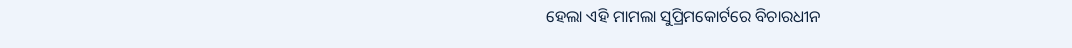ହେଲା ଏହି ମାମଲା ସୁପ୍ରିମକୋର୍ଟରେ ବିଚାରଧୀନ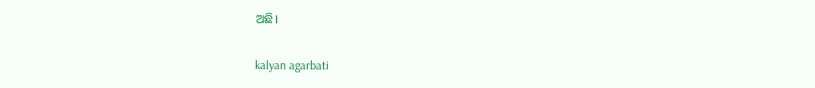ଅଛି।

kalyan agarbati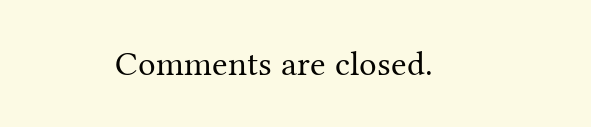Comments are closed.